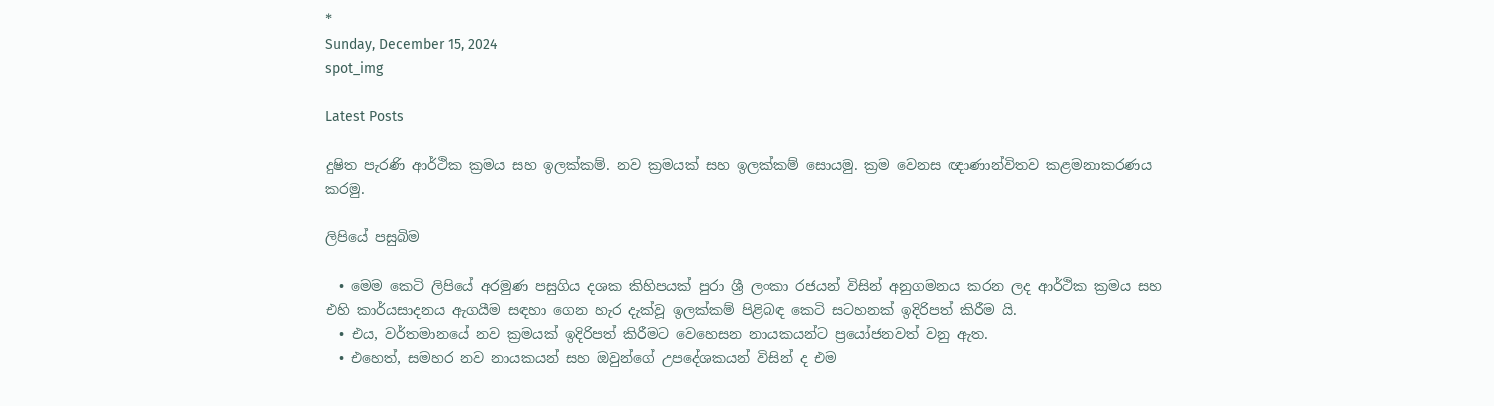*
Sunday, December 15, 2024
spot_img

Latest Posts

දුෂිත පැරණි ආර්ථික ක්‍රමය සහ ඉලක්කම්. නව ක්‍රමයක් සහ ඉලක්කම් සොයමු. ක්‍රම වෙනස ඥාණාන්විතව කළමනාකරණය කරමු.

ලිපියේ පසුබිම

  • මෙම කෙටි ලිපියේ අරමුණ පසුගිය දශක කිහිපයක් පුරා ශ්‍රී ලංකා රජයන් විසින් අනුගමනය කරන ලද ආර්ථික ක්‍රමය සහ එහි කාර්යසාදනය ඇගයීම සඳහා ගෙන හැර දැක්වූ ඉලක්කම් පිළිබඳ කෙටි සටහනක් ඉදිරිපත් කිරීම යි.
  • එය, වර්තමානයේ නව ක්‍රමයක් ඉදිරිපත් කිරීමට වෙහෙසන නායකයන්ට ප්‍රයෝජනවත් වනු ඇත.
  • එහෙත්, සමහර නව නායකයන් සහ ඔවුන්ගේ උපදේශකයන් විසින් ද එම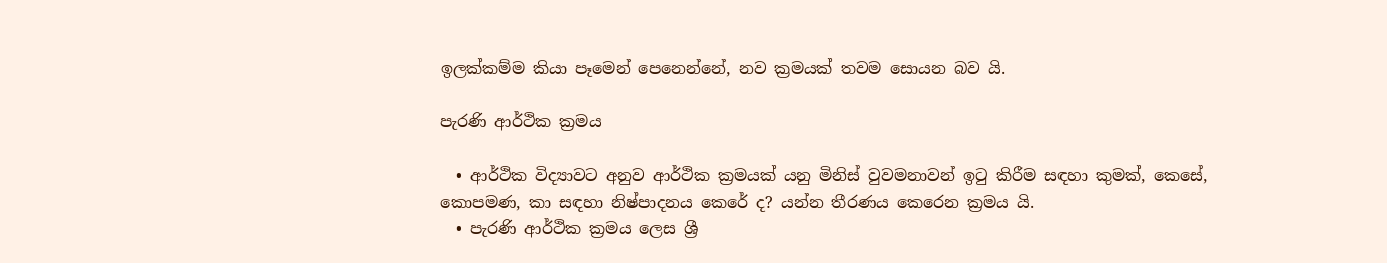ඉලක්කම්ම කියා පෑමෙන් පෙනෙන්නේ, නව ක්‍රමයක් තවම සොයන බව යි.

පැරණි ආර්ථික ක්‍රමය

  • ආර්ථික විද්‍යාවට අනුව ආර්ථික ක්‍රමයක් යනු මිනිස් වුවමනාවන් ඉටු කිරීම සඳහා කුමක්, කෙසේ, කොපමණ, කා සඳහා නිෂ්පාදනය කෙරේ ද? යන්න තීරණය කෙරෙන ක්‍රමය යි.
  • පැරණි ආර්ථික ක්‍රමය ලෙස ශ්‍රී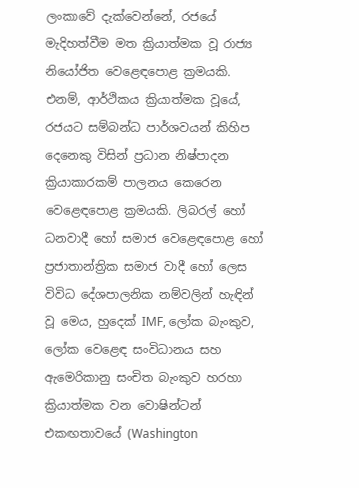ලංකාවේ දැක්වෙන්නේ, රජයේ මැදිහත්වීම මත ක්‍රියාත්මක වූ රාජ්‍ය නියෝජිත වෙළෙඳපොළ ක්‍රමයකි. එනම්, ආර්ථිකය ක්‍රියාත්මක වූයේ, රජයට සම්බන්ධ පාර්ශවයන් කිහිප දෙනෙකු විසින් ප්‍රධාන නිෂ්පාදන ක්‍රියාකාරකම් පාලනය කෙරෙන වෙළෙඳපොළ ක්‍රමයකි. ලිබරල් හෝ ධනවාදී හෝ සමාජ වෙළෙඳපොළ හෝ ප්‍රජාතාන්ත්‍රික සමාජ වාදී හෝ ලෙස විවිධ දේශපාලනික නම්වලින් හැඳින් වූ මෙය, හුදෙක් IMF, ලෝක බැංකුව, ලෝක වෙළෙඳ සංවිධානය සහ ඇමෙරිකානු සංචිත බැංකුව හරහා ක්‍රියාත්මක වන වොෂින්ටන් එකඟතාවයේ (Washington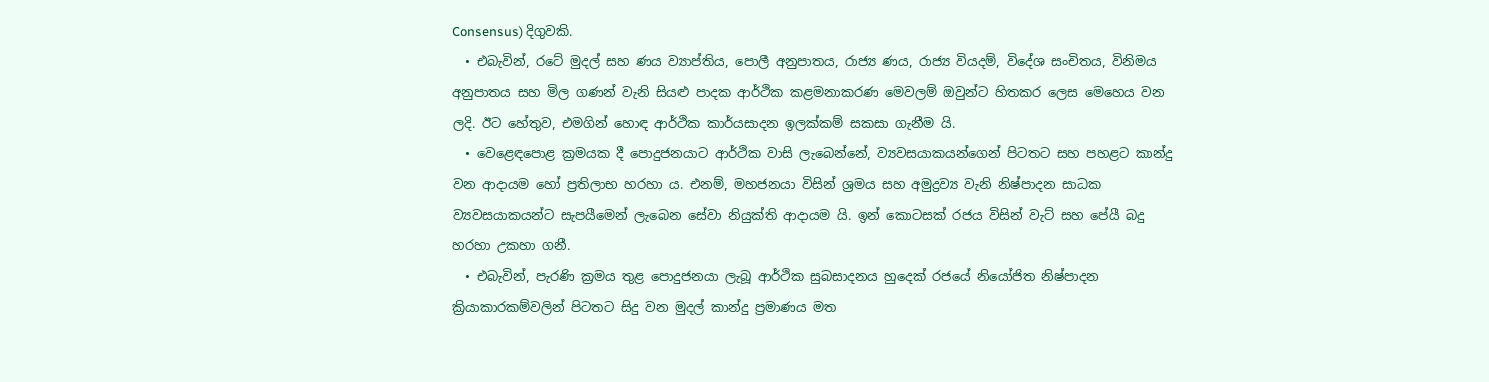Consensus) දිගුවකි.
  • එබැවින්, රටේ මුදල් සහ ණය ව්‍යාප්තිය, පොලී අනුපාතය, රාජ්‍ය ණය, රාජ්‍ය වියදම්, විදේශ සංචිතය, විනිමය අනුපාතය සහ මිල ගණන් වැනි සියළු පාදක ආර්ථික කළමනාකරණ මෙවලම් ඔවුන්ට හිතකර ලෙස මෙහෙය වන ලදි. ඊට හේතුව, එමගින් හොඳ ආර්ථික කාර්යසාදන ඉලක්කම් සකසා ගැනීම යි.
  • වෙළෙඳපොළ ක්‍රමයක දී පොදුජනයාට ආර්ථික වාසි ලැබෙන්නේ, ව්‍යවසයාකයන්ගෙන් පිටතට සහ පහළට කාන්දු වන ආදායම හෝ ප්‍රතිලාභ හරහා ය. එනම්, මහජනයා විසින් ශ්‍රමය සහ අමුද්‍රව්‍ය වැනි නිෂ්පාදන සාධක ව්‍යවසයාකයන්ට සැපයීමෙන් ලැබෙන සේවා නියුක්ති ආදායම යි. ඉන් කොටසක් රජය විසින් වැට් සහ පේයී බදු හරහා උකහා ගනී.
  • එබැවින්, පැරණි ක්‍රමය තුළ පොදුජනයා ලැබූ ආර්ථික සුබසාදනය හුදෙක් රජයේ නියෝජිත නිෂ්පාදන ක්‍රියාකාරකම්වලින් පිටතට සිදු වන මුදල් කාන්දු ප්‍රමාණය මත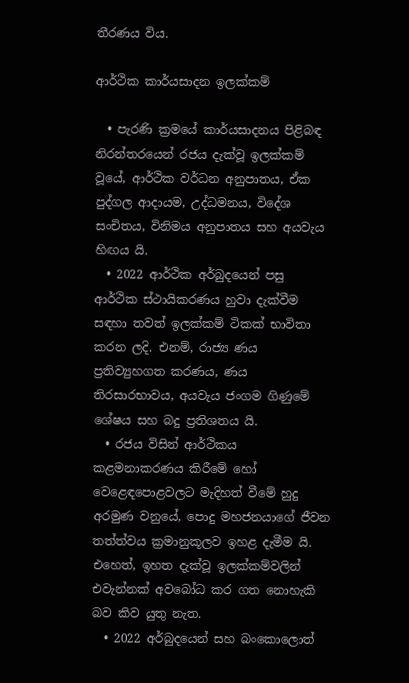තීරණය විය.

ආර්ථික කාර්යසාදන ඉලක්කම්

  • පැරණි ක්‍රමයේ කාර්යසාදනය පිළිබඳ නිරන්තරයෙන් රජය දැක්වූ ඉලක්කම් වූයේ, ආර්ථික වර්ධන අනුපාතය, ඒක පුද්ගල ආදායම, උද්ධමනය, විදේශ සංචිතය, විනිමය අනුපාතය සහ අයවැය හිඟය යි.
  • 2022 ආර්ථික අර්බුදයෙන් පසු ආර්ථික ස්ථායිකරණය හුවා දැක්වීම සඳහා තවත් ඉලක්කම් ටිකක් භාවිතා කරන ලදි. එනම්, රාජ්‍ය ණය ප්‍රතිව්‍යුහගත කරණය, ණය තිරසාරභාවය, අයවැය ජංගම ගිණුමේ ශේෂය සහ බදු ප්‍රතිශතය යි.
  • රජය විසින් ආර්ථිකය කළමනාකරණය කිරීමේ හෝ වෙළෙඳපොළවලට මැදිහත් වීමේ හුදු අරමුණ වනුයේ, පොදු මහජනයාගේ ජීවන තත්ත්වය ක්‍රමානුකූලව ඉහළ දැමීම යි. එහෙත්, ඉහත දැක්වූ ඉලක්කම්වලින් එවැන්නක් අවබෝධ කර ගත නොහැකි බව කිව යුතු නැත.
  • 2022 අර්බුදයෙන් සහ බංකොලොත්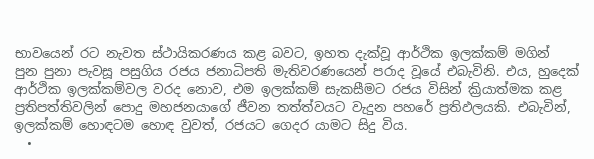භාවයෙන් රට නැවත ස්ථායිකරණය කළ බවට, ඉහත දැක්වූ ආර්ථික ඉලක්කම් මගින් පුන පුනා පැවසූ පසුගිය රජය ජනාධිපති මැතිවරණයෙන් පරාද වූයේ එබැවිනි. එය, හුදෙක් ආර්ථික ඉලක්කම්වල වරද නොව, එම ඉලක්කම් සැකසීමට රජය විසින් ක්‍රියාත්මක කළ ප්‍රතිපත්තිවලින් පොදු මහජනයාගේ ජීවන තත්ත්වයට වැදුන පහරේ ප්‍රතිඵලයකි. එබැවින්, ඉලක්කම් හොඳටම හොඳ වුවත්, රජයට ගෙදර යාමට සිදු විය.
  •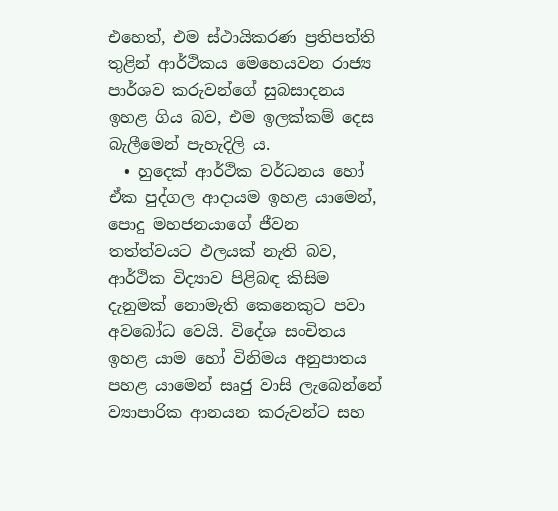එහෙත්, එම ස්ථායිකරණ ප්‍රතිපත්ති තුළින් ආර්ථිකය මෙහෙයවන රාජ්‍ය පාර්ශව කරුවන්ගේ සුබසාදනය ඉහළ ගිය බව, එම ඉලක්කම් දෙස බැලීමෙන් පැහැදිලි ය.
  • හුදෙක් ආර්ථික වර්ධනය හෝ ඒක පුද්ගල ආදායම ඉහළ යාමෙන්, පොදු මහජනයාගේ ජීවන තත්ත්වයට ඵලයක් නැති බව, ආර්ථික විද්‍යාව පිළිබඳ කිසිම දැනුමක් නොමැති කෙනෙකුට පවා අවබෝධ වෙයි. විදේශ සංචිතය ඉහළ යාම හෝ විනිමය අනුපාතය පහළ යාමෙන් සෘජු වාසි ලැබෙන්නේ ව්‍යාපාරික ආනයන කරුවන්ට සහ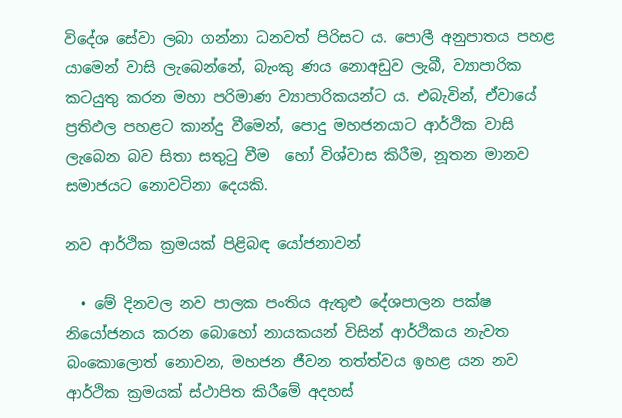විදේශ සේවා ලබා ගන්නා ධනවත් පිරිසට ය. පොලී අනුපාතය පහළ යාමෙන් වාසි ලැබෙන්නේ, බැංකු ණය නොඅඩුව ලැබී, ව්‍යාපාරික කටයුතු කරන මහා පරිමාණ ව්‍යාපාරිකයන්ට ය. එබැවින්, ඒවායේ ප්‍රතිඵල පහළට කාන්දු වීමෙන්, පොදු මහජනයාට ආර්ථික වාසි ලැබෙන බව සිතා සතුටු වීම  හෝ විශ්වාස කිරීම, නූතන මානව සමාජයට නොවටිනා දෙයකි.

නව ආර්ථික ක්‍රමයක් පිළිබඳ යෝජනාවන්

  • මේ දිනවල නව පාලක පංතිය ඇතුළු දේශපාලන පක්ෂ නියෝජනය කරන බොහෝ නායකයන් විසින් ආර්ථිකය නැවත බංකොලොත් නොවන, මහජන ජීවන තත්ත්වය ඉහළ යන නව ආර්ථික ක්‍රමයක් ස්ථාපිත කිරීමේ අදහස්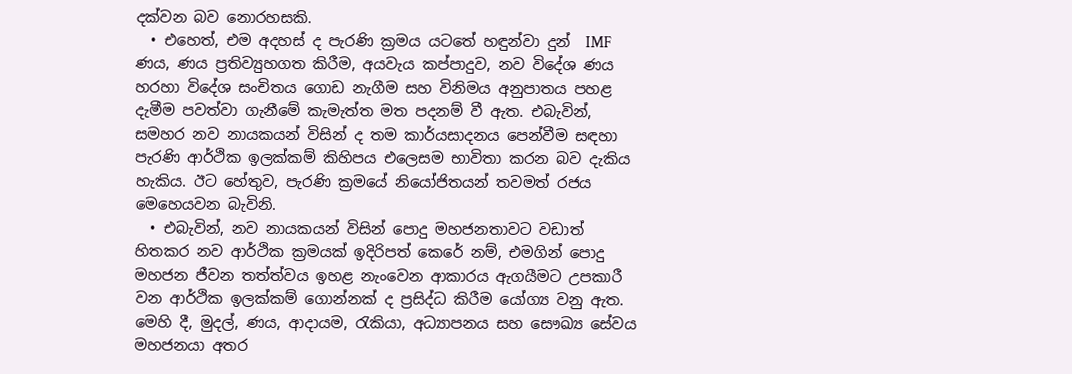දක්වන බව නොරහසකි.
  • එහෙත්, එම අදහස් ද පැරණි ක්‍රමය යටතේ හඳුන්වා දුන්  IMF ණය, ණය ප්‍රතිව්‍යුහගත කිරීම, අයවැය කප්පාදුව, නව විදේශ ණය හරහා විදේශ සංචිතය ගොඩ නැගීම සහ විනිමය අනුපාතය පහළ දැමීම පවත්වා ගැනීමේ කැමැත්ත මත පදනම් වී ඇත. එබැවින්, සමහර නව නායකයන් විසින් ද තම කාර්යසාදනය පෙන්වීම සඳහා පැරණි ආර්ථික ඉලක්කම් කිහිපය එලෙසම භාවිතා කරන බව දැකිය හැකිය. ඊට හේතුව, පැරණි ක්‍රමයේ නියෝජිතයන් තවමත් රජය මෙහෙයවන බැවිනි.
  • එබැවින්, නව නායකයන් විසින් පොදු මහජනතාවට වඩාත් හිතකර නව ආර්ථික ක්‍රමයක් ඉදිරිපත් කෙරේ නම්, එමගින් පොදු මහජන ජීවන තත්ත්වය ඉහළ නැංවෙන ආකාරය ඇගයීමට උපකාරී වන ආර්ථික ඉලක්කම් ගොන්නක් ද ප්‍රසිද්ධ කිරීම යෝග්‍ය වනු ඇත. මෙහි දී, මුදල්, ණය, ආදායම, රැකියා, අධ්‍යාපනය සහ සෞඛ්‍ය සේවය මහජනයා අතර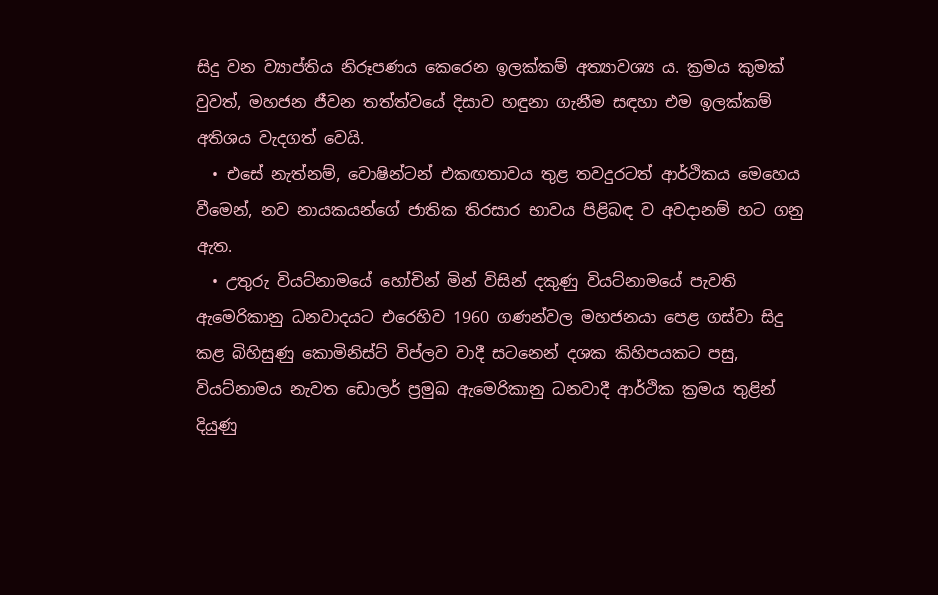සිදු වන ව්‍යාප්තිය නිරූපණය කෙරෙන ඉලක්කම් අත්‍යාවශ්‍ය ය. ක්‍රමය කුමක් වුවත්, මහජන ජීවන තත්ත්වයේ දිසාව හඳුනා ගැනීම සඳහා එම ඉලක්කම් අතිශය වැදගත් වෙයි.
  • එසේ නැත්නම්, වොෂින්ටන් එකඟතාවය තුළ තවදුරටත් ආර්ථිකය මෙහෙය වීමෙන්, නව නායකයන්ගේ ජාතික තිරසාර භාවය පිළිබඳ ව අවදානම් හට ගනු ඇත.
  • උතුරු වියට්නාමයේ හෝචින් මින් විසින් දකුණු වියට්නාමයේ පැවති ඇමෙරිකානු ධනවාදයට එරෙහිව 1960 ගණන්වල මහජනයා පෙළ ගස්වා සිදු කළ බිහිසුණු කොමිනිස්ට් විප්ලව වාදී සටනෙන් දශක කිහිපයකට පසු, වියට්නාමය නැවත ඩොලර් ප්‍රමුඛ ඇමෙරිකානු ධනවාදී ආර්ථික ක්‍රමය තුළින් දියුණු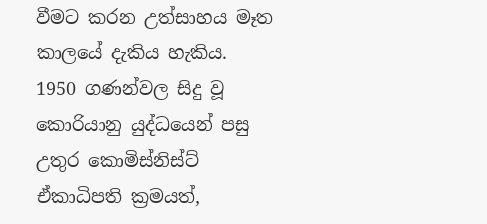වීමට කරන උත්සාහය මෑත කාලයේ දැකිය හැකිය. 1950 ගණන්වල සිදු වූ කොරියානු යුද්ධයෙන් පසු උතුර කොමිස්නිස්ට් ඒකාධිපති ක්‍රමයත්,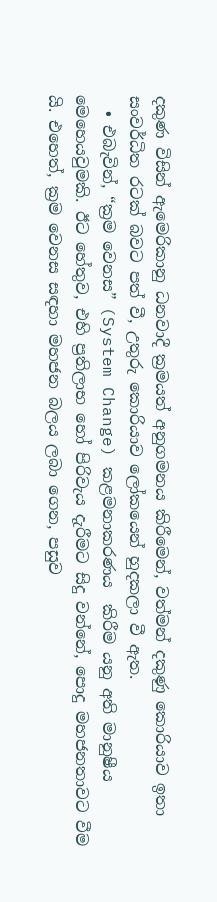දකුණ විසින් ඇමෙරිකානු ධනවාදී ක්‍රමයත් අනුගමනය කිරීමෙන්, වත්මන් දකුණු කොරියාව ඉතා සංවර්ධිත රටක් බවට පත් වී, උතුරු කොරියාව ලෝකයෙන් හුදකලා වී ඇත.
  • එබැවින්, “ක්‍රම වෙනස” (System Change) කළමනාකරණය  කිරීම යනු අති මානුෂීය මෙහෙයවුමකි. ඊට හේතුව, එහි ප්‍රතිලාභ හෝ පිරිවැය දැරීමට සිදු වන්නේ, පොදු මහජනතාවට වීම යි. එහෙත්, ක්‍රම වෙනස සඳහා මහජන බලය ලබා ගෙන, පසුව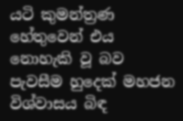යටි කුමන්ත්‍රණ හේතුවෙන් එය නොහැකි වූ බව පැවසීම හුදෙක් මහජන විශ්වාසය බිඳ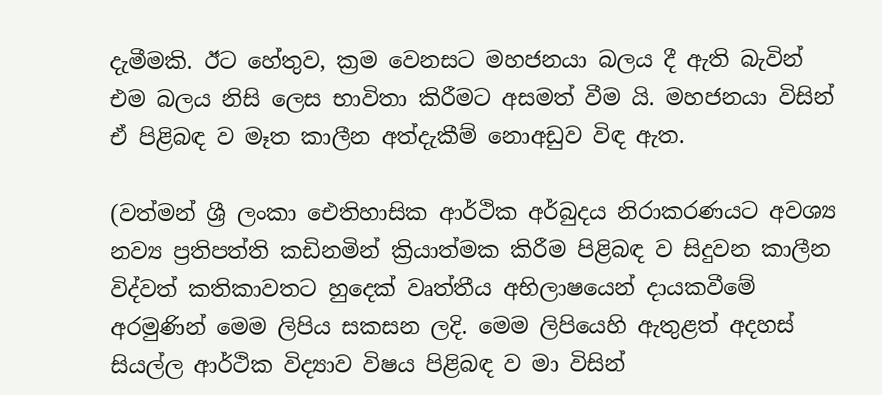දැමීමකි. ඊට හේතුව, ක්‍රම වෙනසට මහජනයා බලය දී ඇති බැවින් එම බලය නිසි ලෙස භාවිතා කිරීමට අසමත් වීම යි. මහජනයා විසින් ඒ පිළිබඳ ව මෑත කාලීන අත්දැකීම් නොඅඩුව විඳ ඇත.

(වත්මන් ශ්‍රී ලංකා ඓතිහාසික ආර්ථික අර්බුදය නිරාකරණයට අවශ්‍ය නව්‍ය ප්‍රතිපත්ති කඩිනමින් ක්‍රියාත්මක කිරීම පිළිබඳ ව සිදුවන කාලීන විද්වත් කතිකාවතට හුදෙක් වෘත්තීය අභිලාෂයෙන් දායකවීමේ අරමුණින් මෙම ලිපිය සකසන ලදි. මෙම ලිපියෙහි ඇතුළත් අදහස් සියල්ල ආර්ථික විද්‍යාව විෂය පිළිබඳ ව මා විසින්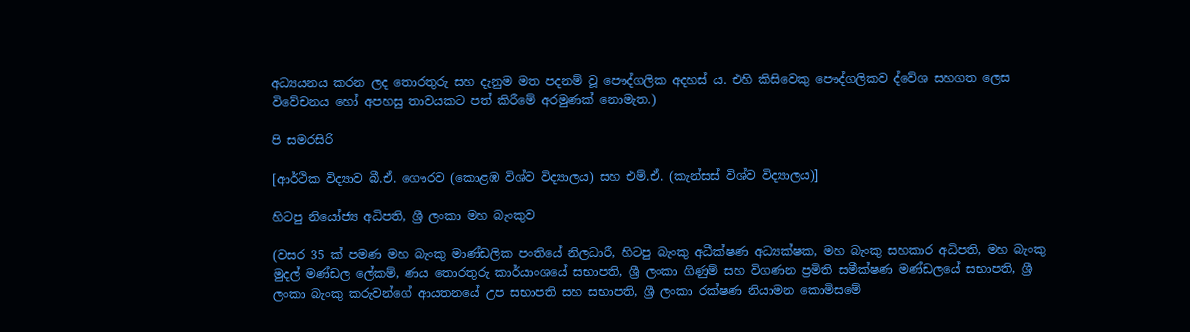අධ්‍යයනය කරන ලද තොරතුරු සහ දැනුම මත පදනම් වූ පෞද්ගලික අදහස් ය. එහි කිසිවෙකු පෞද්ගලිකව ද්වේශ සහගත ලෙස විවේචනය හෝ අපහසු තාවයකට පත් කිරීමේ අරමුණක් නොමැත.)

පි සමරසිරි

[ආර්ථික විද්‍යාව බී.ඒ. ගෞරව (කොළඹ විශ්ව විද්‍යාලය) සහ එම්.ඒ. (කැන්සස් විශ්ව විද්‍යාලය)]

හිටපු නියෝජ්‍ය අධිපති, ශ්‍රී ලංකා මහ බැංකුව

(වසර 35 ක් පමණ මහ බැංකු මාණ්ඩලික පංතියේ නිලධාරී, හිටපු බැංකු අධීක්ෂණ අධ්‍යක්ෂක, මහ බැංකු සහකාර අධිපති, මහ බැංකු මුදල් මණ්ඩල ලේකම්, ණය තොරතුරු කාර්යාංශයේ සභාපති, ශ්‍රී ලංකා ගිණුම් සහ විගණන ප්‍රමිති සමීක්ෂණ මණ්ඩලයේ සභාපති, ශ්‍රී ලංකා බැංකු කරුවන්ගේ ආයතනයේ උප සභාපති සහ සභාපති, ශ්‍රී ලංකා රක්ෂණ නියාමන කොමිසමේ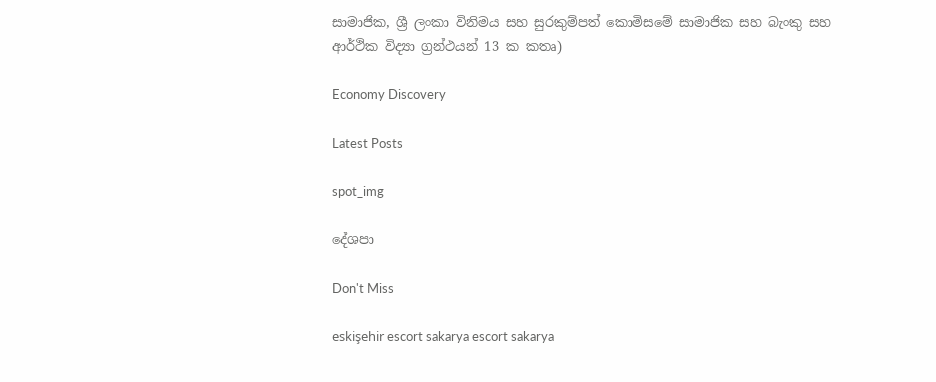සාමාජික, ශ්‍රී ලංකා විනිමය සහ සුරකුම්පත් කොමිසමේ සාමාජික සහ බැංකු සහ ආර්ථික විද්‍යා ග්‍රන්ථයන් 13 ක කතෘ)

Economy Discovery

Latest Posts

spot_img

දේශපා

Don't Miss

eskişehir escort sakarya escort sakarya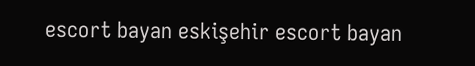escort bayan eskişehir escort bayan